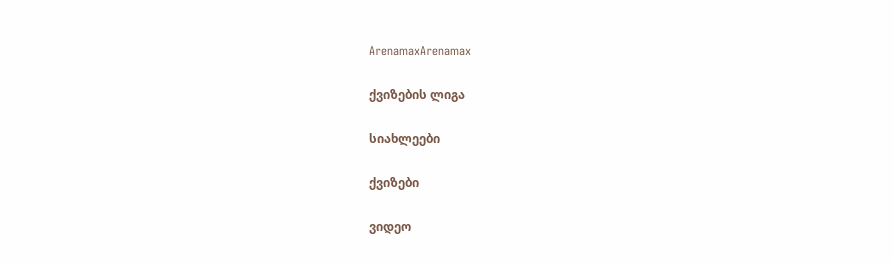ArenamaxArenamax

ქვიზების ლიგა

სიახლეები

ქვიზები

ვიდეო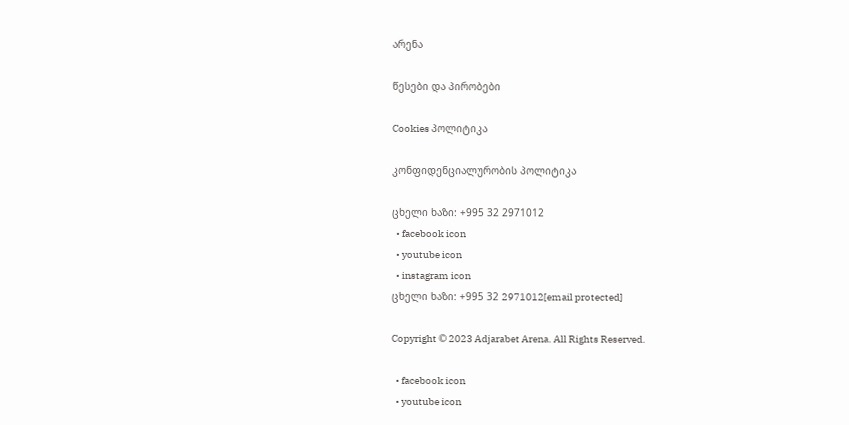არენა

წესები და პირობები

Cookies პოლიტიკა

კონფიდენციალურობის პოლიტიკა

ცხელი ხაზი: +995 32 2971012
  • facebook icon
  • youtube icon
  • instagram icon
ცხელი ხაზი: +995 32 2971012[email protected]

Copyright © 2023 Adjarabet Arena. All Rights Reserved.

  • facebook icon
  • youtube icon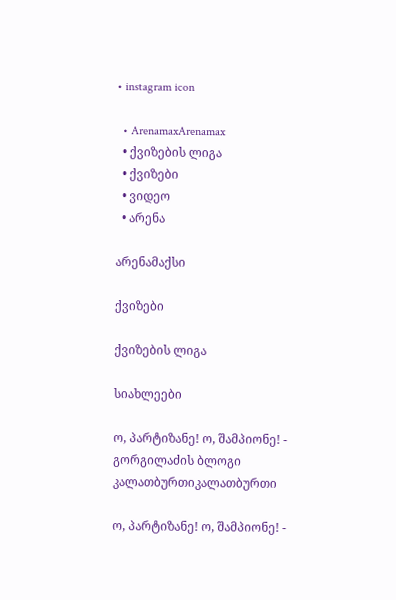• instagram icon

  • ArenamaxArenamax
  • ქვიზების ლიგა
  • ქვიზები
  • ვიდეო
  • არენა

არენამაქსი

ქვიზები

ქვიზების ლიგა

სიახლეები

ო, პარტიზანე! ო, შამპიონე! - გორგილაძის ბლოგი
კალათბურთიკალათბურთი

ო, პარტიზანე! ო, შამპიონე! -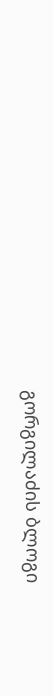გორგილაძის ბლოგი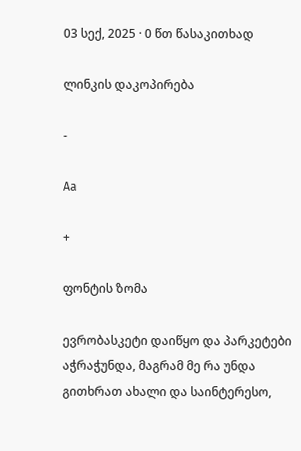03 სექ, 2025 · 0 წთ წასაკითხად

ლინკის დაკოპირება

-

Aa

+

ფონტის ზომა

ევრობასკეტი დაიწყო და პარკეტები აჭრაჭუნდა, მაგრამ მე რა უნდა გითხრათ ახალი და საინტერესო,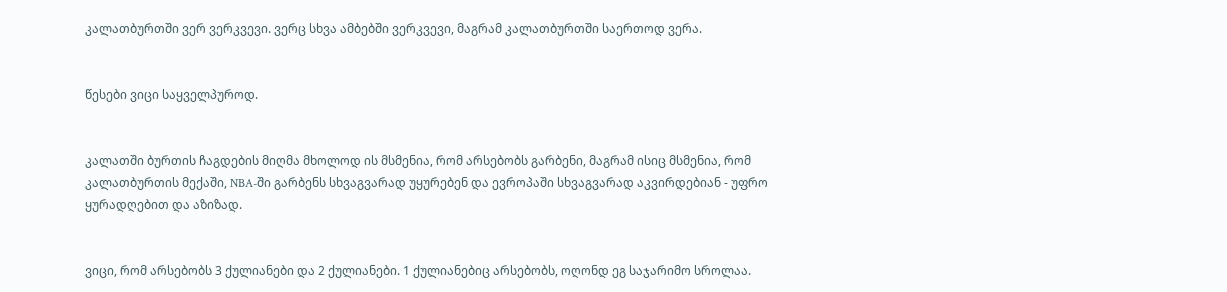კალათბურთში ვერ ვერკვევი. ვერც სხვა ამბებში ვერკვევი, მაგრამ კალათბურთში საერთოდ ვერა.


წესები ვიცი საყველპუროდ.


კალათში ბურთის ჩაგდების მიღმა მხოლოდ ის მსმენია, რომ არსებობს გარბენი, მაგრამ ისიც მსმენია, რომ კალათბურთის მექაში, NBA-ში გარბენს სხვაგვარად უყურებენ და ევროპაში სხვაგვარად აკვირდებიან - უფრო ყურადღებით და აზიზად.


ვიცი, რომ არსებობს 3 ქულიანები და 2 ქულიანები. 1 ქულიანებიც არსებობს, ოღონდ ეგ საჯარიმო სროლაა.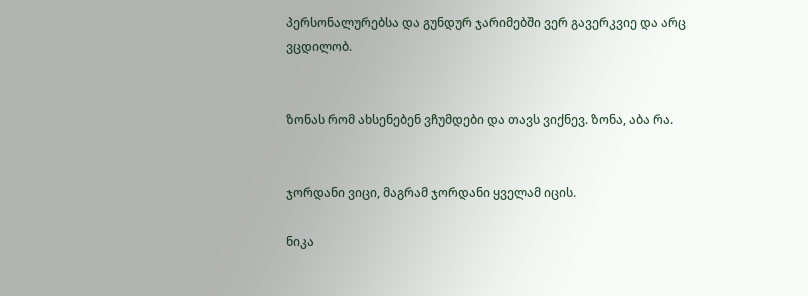პერსონალურებსა და გუნდურ ჯარიმებში ვერ გავერკვიე და არც ვცდილობ.


ზონას რომ ახსენებენ ვჩუმდები და თავს ვიქნევ. ზონა, აბა რა.


ჯორდანი ვიცი, მაგრამ ჯორდანი ყველამ იცის.

ნიკა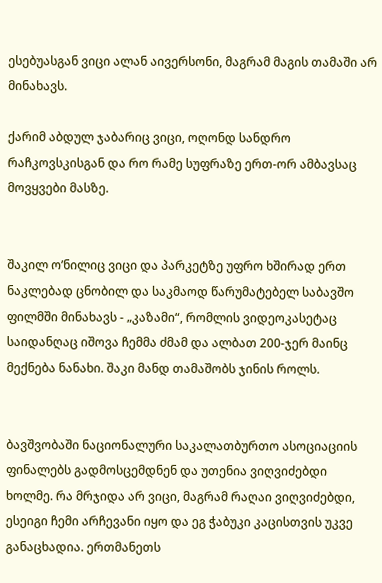ესებუასგან ვიცი ალან აივერსონი, მაგრამ მაგის თამაში არ მინახავს.

ქარიმ აბდულ ჯაბარიც ვიცი, ოღონდ სანდრო რაჩკოვსკისგან და რო რამე სუფრაზე ერთ-ორ ამბავსაც მოვყვები მასზე.


შაკილ ო’ნილიც ვიცი და პარკეტზე უფრო ხშირად ერთ ნაკლებად ცნობილ და საკმაოდ წარუმატებელ საბავშო ფილმში მინახავს - „კაზამი“, რომლის ვიდეოკასეტაც საიდანღაც იშოვა ჩემმა ძმამ და ალბათ 200-ჯერ მაინც მექნება ნანახი. შაკი მანდ თამაშობს ჯინის როლს.


ბავშვობაში ნაციონალური საკალათბურთო ასოციაციის ფინალებს გადმოსცემდნენ და უთენია ვიღვიძებდი ხოლმე. რა მრჯიდა არ ვიცი, მაგრამ რაღაი ვიღვიძებდი, ესეიგი ჩემი არჩევანი იყო და ეგ ჭაბუკი კაცისთვის უკვე განაცხადია. ერთმანეთს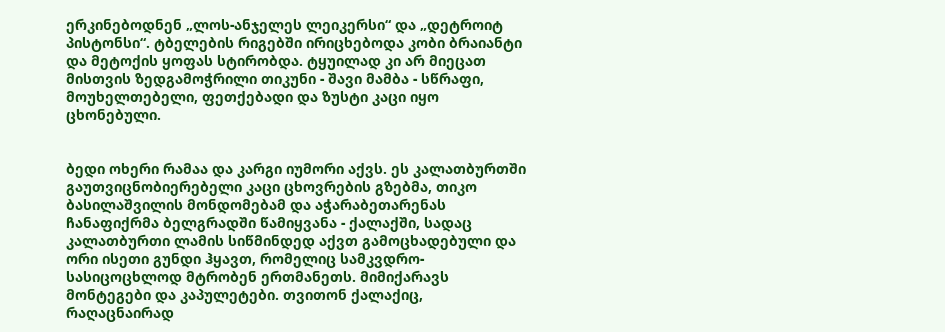ერკინებოდნენ „ლოს-ანჯელეს ლეიკერსი“ და „დეტროიტ პისტონსი“. ტბელების რიგებში ირიცხებოდა კობი ბრაიანტი და მეტოქის ყოფას სტირობდა. ტყუილად კი არ მიეცათ მისთვის ზედგამოჭრილი თიკუნი - შავი მამბა - სწრაფი, მოუხელთებელი, ფეთქებადი და ზუსტი კაცი იყო ცხონებული.


ბედი ოხერი რამაა და კარგი იუმორი აქვს. ეს კალათბურთში გაუთვიცნობიერებელი კაცი ცხოვრების გზებმა, თიკო ბასილაშვილის მონდომებამ და აჭარაბეთარენას ჩანაფიქრმა ბელგრადში წამიყვანა - ქალაქში, სადაც კალათბურთი ლამის სიწმინდედ აქვთ გამოცხადებული და ორი ისეთი გუნდი ჰყავთ, რომელიც სამკვდრო-სასიცოცხლოდ მტრობენ ერთმანეთს. მიმიქარავს მონტეგები და კაპულეტები. თვითონ ქალაქიც, რაღაცნაირად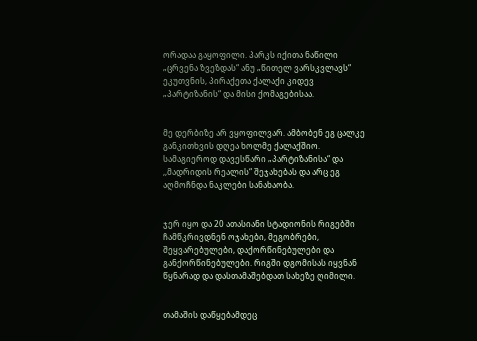ორადაა გაყოფილი. პარკს იქითა ნაწილი „ცრვენა ზვეზდას“ ანუ „წითელ ვარსკვლავს“ ეკუთვნის, პირაქეთა ქალაქი კიდევ „პარტიზანის“ და მისი ქომაგებისაა.


მე დერბიზე არ ვყოფილვარ. ამბობენ ეგ ცალკე განკითხვის დღეა ხოლმე ქალაქშიო. სამაგიეროდ დავესწარი „პარტიზანისა“ და ,,მადრიდის რეალის“ შეჯახებას და არც ეგ აღმოჩნდა ნაკლები სანახაობა.


ჯერ იყო და 20 ათასიანი სტადიონის რიგებში ჩამწკრივდნენ ოჯახები, მეგობრები, შეყვარებულები, დაქორწინებულები და განქორწინებულები. რიგში დგომისას იყვნან წყნარად და დასთამაშებდათ სახეზე ღიმილი.


თამაშის დაწყებამდეც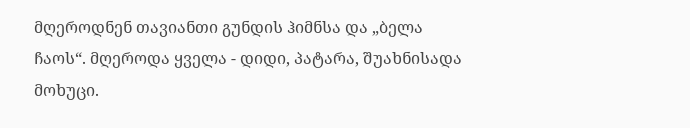მღეროდნენ თავიანთი გუნდის ჰიმნსა და „ბელა ჩაოს“. მღეროდა ყველა - დიდი, პატარა, შუახნისადა მოხუცი.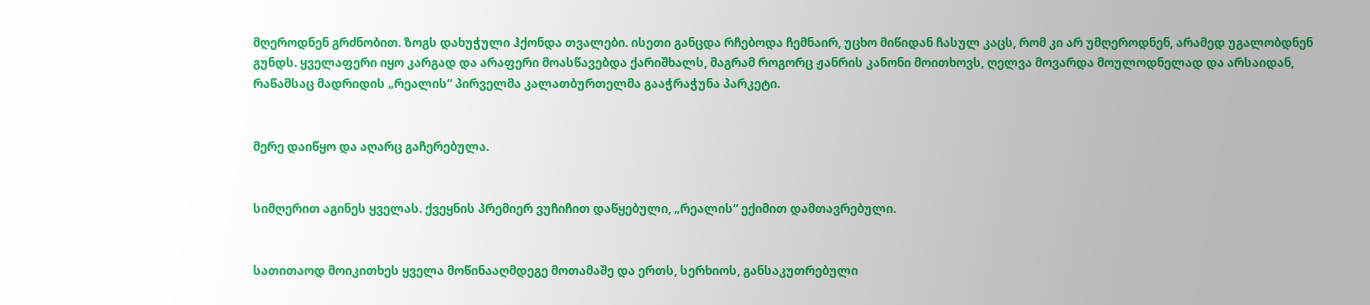მღეროდნენ გრძნობით. ზოგს დახუჭული ჰქონდა თვალები. ისეთი განცდა რჩებოდა ჩემნაირ, უცხო მიწიდან ჩასულ კაცს, რომ კი არ უმღეროდნენ, არამედ უგალობდნენ გუნდს. ყველაფერი იყო კარგად და არაფერი მოასწავებდა ქარიშხალს, მაგრამ როგორც ჟანრის კანონი მოითხოვს, ღელვა მოვარდა მოულოდნელად და არსაიდან, რაწამსაც მადრიდის „რეალის“ პირველმა კალათბურთელმა გააჭრაჭუნა პარკეტი.


მერე დაიწყო და აღარც გაჩერებულა.


სიმღერით აგინეს ყველას. ქვეყნის პრემიერ ვუჩიჩით დაწყებული, „რეალის“ ექიმით დამთავრებული.


სათითაოდ მოიკითხეს ყველა მოწინააღმდეგე მოთამაშე და ერთს, სერხიოს, განსაკუთრებული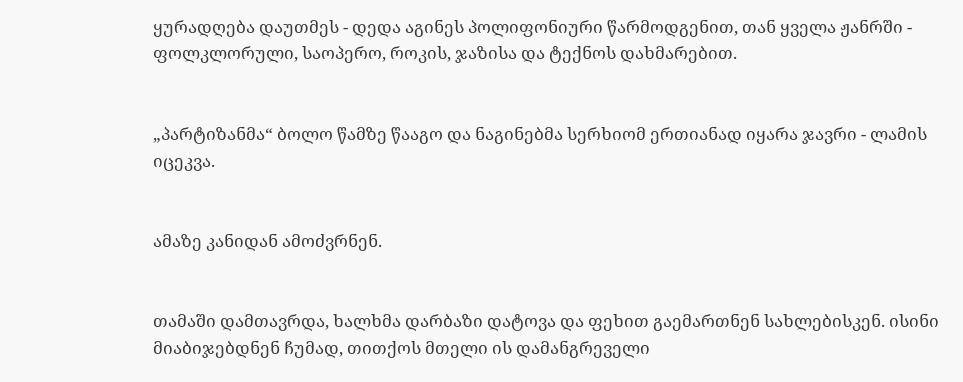ყურადღება დაუთმეს - დედა აგინეს პოლიფონიური წარმოდგენით, თან ყველა ჟანრში - ფოლკლორული, საოპერო, როკის, ჯაზისა და ტექნოს დახმარებით.


„პარტიზანმა“ ბოლო წამზე წააგო და ნაგინებმა სერხიომ ერთიანად იყარა ჯავრი - ლამის იცეკვა.


ამაზე კანიდან ამოძვრნენ.


თამაში დამთავრდა, ხალხმა დარბაზი დატოვა და ფეხით გაემართნენ სახლებისკენ. ისინი მიაბიჯებდნენ ჩუმად, თითქოს მთელი ის დამანგრეველი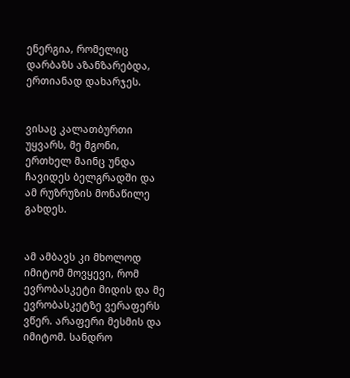ენერგია, რომელიც დარბაზს აზანზარებდა, ერთიანად დახარჯეს.


ვისაც კალათბურთი უყვარს, მე მგონი, ერთხელ მაინც უნდა ჩავიდეს ბელგრადში და ამ რუზრუზის მონაწილე გახდეს.


ამ ამბავს კი მხოლოდ იმიტომ მოვყევი, რომ ევრობასკეტი მიდის და მე ევრობასკეტზე ვერაფერს ვწერ. არაფერი მესმის და იმიტომ. სანდრო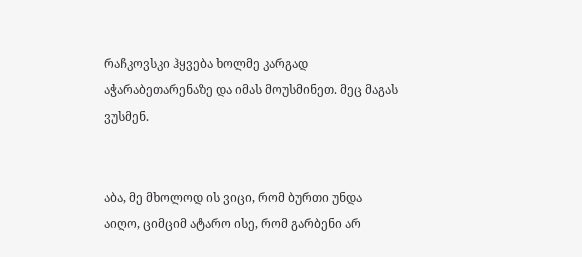რაჩკოვსკი ჰყვება ხოლმე კარგად აჭარაბეთარენაზე და იმას მოუსმინეთ. მეც მაგას ვუსმენ.


აბა, მე მხოლოდ ის ვიცი, რომ ბურთი უნდა აიღო, ციმციმ ატარო ისე, რომ გარბენი არ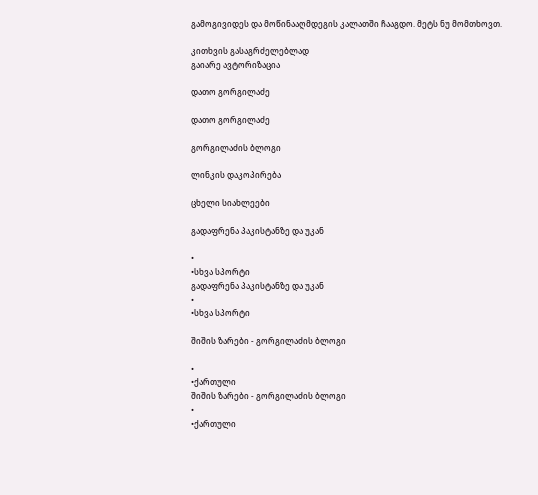გამოგივიდეს და მოწინააღმდეგის კალათში ჩააგდო. მეტს ნუ მომთხოვთ.

კითხვის გასაგრძელებლად
გაიარე ავტორიზაცია

დათო გორგილაძე

დათო გორგილაძე

გორგილაძის ბლოგი

ლინკის დაკოპირება

ცხელი სიახლეები

გადაფრენა პაკისტანზე და უკან

•
•სხვა სპორტი
გადაფრენა პაკისტანზე და უკან
•
•სხვა სპორტი

შიშის ზარები - გორგილაძის ბლოგი

•
•ქართული
შიშის ზარები - გორგილაძის ბლოგი
•
•ქართული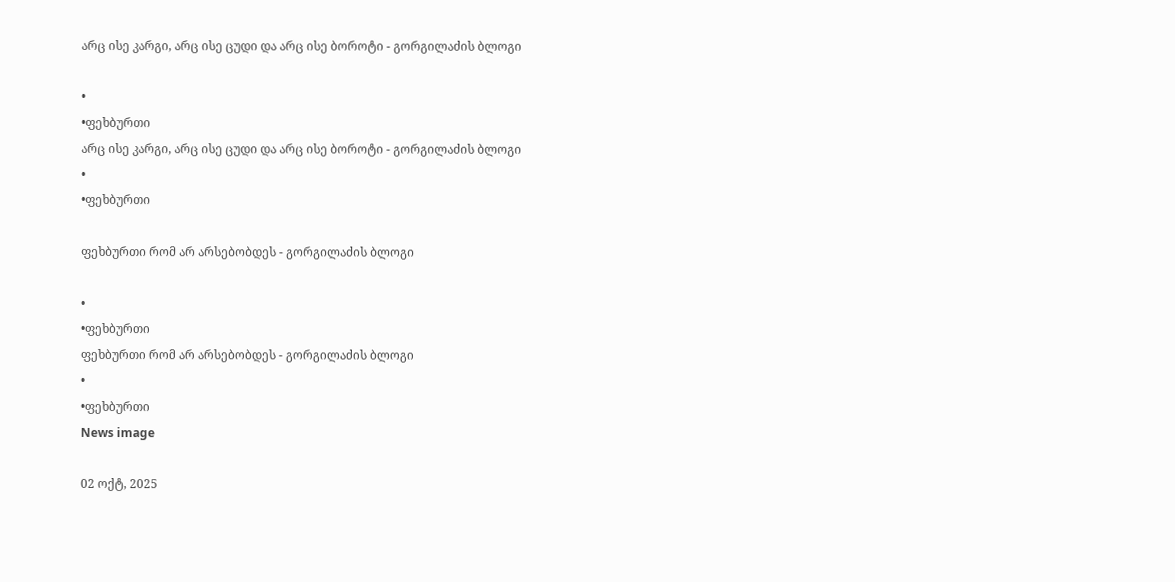არც ისე კარგი, არც ისე ცუდი და არც ისე ბოროტი - გორგილაძის ბლოგი

•
•ფეხბურთი
არც ისე კარგი, არც ისე ცუდი და არც ისე ბოროტი - გორგილაძის ბლოგი
•
•ფეხბურთი

ფეხბურთი რომ არ არსებობდეს - გორგილაძის ბლოგი

•
•ფეხბურთი
ფეხბურთი რომ არ არსებობდეს - გორგილაძის ბლოგი
•
•ფეხბურთი
News image

02 ოქტ, 2025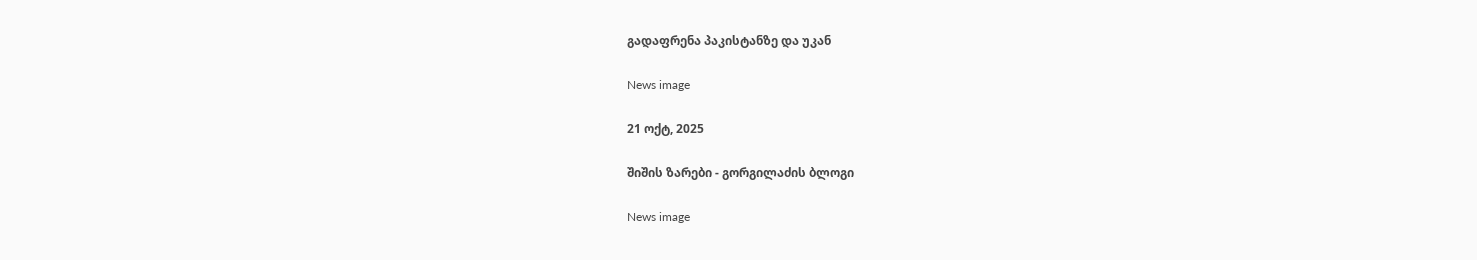გადაფრენა პაკისტანზე და უკან

News image

21 ოქტ, 2025

შიშის ზარები - გორგილაძის ბლოგი

News image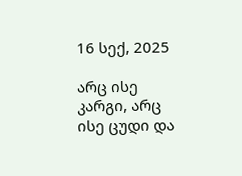16 სექ, 2025

არც ისე კარგი, არც ისე ცუდი და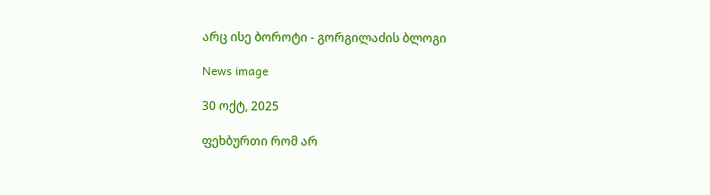არც ისე ბოროტი - გორგილაძის ბლოგი

News image

30 ოქტ, 2025

ფეხბურთი რომ არ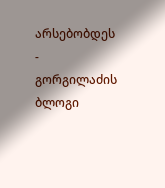არსებობდეს - გორგილაძის ბლოგი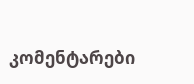კომენტარები